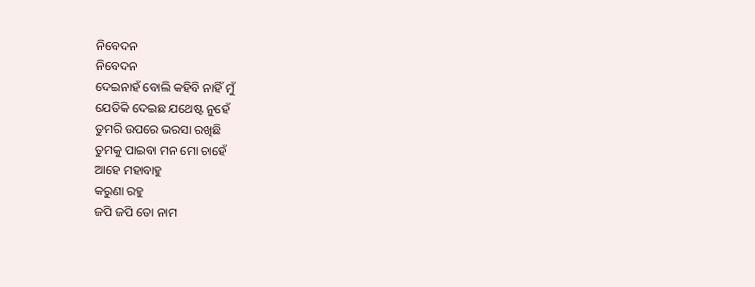ନିବେଦନ
ନିବେଦନ
ଦେଇନାହଁ ବୋଲି କହିବି ନାହିଁ ମୁଁ
ଯେତିକି ଦେଇଛ ଯଥେଷ୍ଟ ନୁହେଁ
ତୁମରି ଉପରେ ଭରସା ରଖିଛି
ତୁମକୁ ପାଇବା ମନ ମୋ ଚାହେଁ
ଆହେ ମହାବାହୁ
କରୁଣା ରହୁ
ଜପି ଜପି ତୋ ନାମ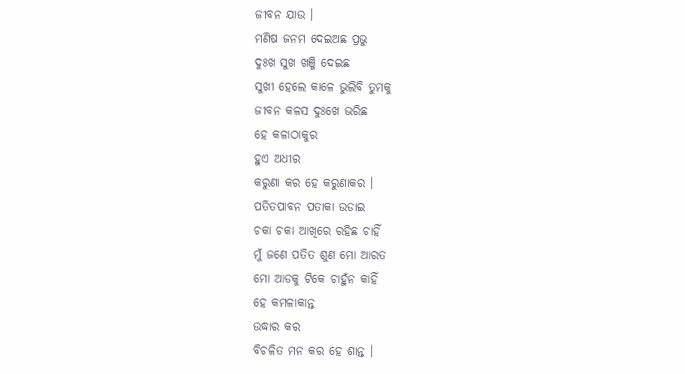ଜୀବନ ଯାଉ ।
ମଣିଷ ଜନମ ଦେଇଅଛ ପ୍ରଭୁ
ଦୁଃଖ ସୁଖ ଖଞ୍ଜି ଦେଇଛ
ସୁଖୀ ହେଲେ କାଳେ ଭୁଲିବି ତୁମକୁ
ଜୀବନ କଳସ ଦୁଃଖେ ଭରିଛ
ହେ କଳାଠାକୁର
ହୁଏ ଅଧୀର
କରୁଣା କର ହେ କରୁଣାକର ।
ପତିତପାବନ ପତାକା ଉଡାଇ
ଚକା ଚକା ଆଖିରେ ରହିଛ ଚାହିଁ
ମୁଁ ଜଣେ ପତିତ ଶୁଣ ମୋ ଆରତ
ମୋ ଆଡକୁ ଟିକେ ଚାହୁଁନ କାହିଁ
ହେ କମଳାକାନ୍ତ
ଉଦ୍ଧାର କର
ବିଚଳିତ ମନ କର ହେ ଶାନ୍ତ ।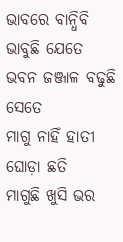ଭାବରେ ବାନ୍ଧିବି ଭାବୁଛି ଯେତେ
ଭବନ ଜଞ୍ଜାଳ ବଢୁଛି ସେତେ
ମାଗୁ ନାହିଁ ହାତୀ ଘୋଡ଼ା ଛତି
ମାଗୁଛି ଖୁସି ଭର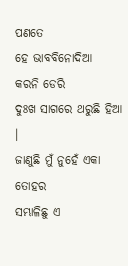ପଣତେ
ହେ ଭାବବିନୋଦିଆ
କରନି ଡେରି
ଦୁଃଖ ସାଗରେ ଥରୁଛି ହିଆ ।
ଜାଣୁଛି ମୁଁ ନୁହେଁ ଏକା ତୋହର
ସମ୍ଭାଳିଛୁ ଏ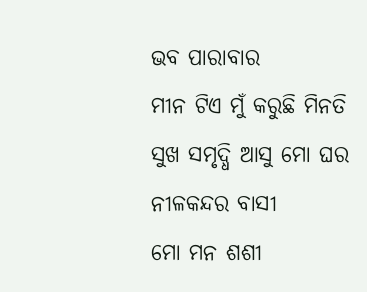ଭବ ପାରାବାର
ମୀନ ଟିଏ ମୁଁ କରୁଛି ମିନତି
ସୁଖ ସମୃଦ୍ଧି ଆସୁ ମୋ ଘର
ନୀଳକନ୍ଦର ବାସୀ
ମୋ ମନ ଶଶୀ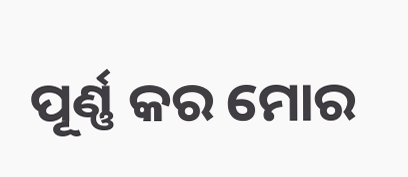ପୂର୍ଣ୍ଣ କର ମୋର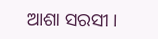ଆଶା ସରସୀ ।